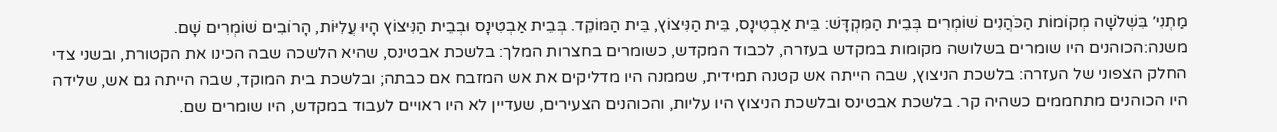מַתְנִי׳ בִּשְׁלֹשָׁה מְקוֹמוֹת הַכֹּהֲנִים שׁוֹמְרִים בְּבֵית הַמִּקְדָּשׁ: בֵּית אַבְטִינָס, בֵּית הַנִּיצוֹץ, בֵּית הַמּוֹקֵד. בְּבֵית אַבְטִינָס וּבְבֵית הַנִּיצוֹץ הָיוּ עֲלִיּוֹת, הָרוֹבִים שׁוֹמְרִים שָׁם.
משנה:הכוהנים היו שומרים בשלושה מקומות במקדש בעזרה, לכבוד המקדש, כשומרים בחצרות המלך: בלשכת אבטינס, שהיא הלשכה שבה הכינו את הקטורת, ובשני צדי החלק הצפוני של העזרה: בלשכת הניצוץ, שבה הייתה אש קטנה תמידית, שממנה היו מדליקים את אש המזבח אם כבתה; ובלשכת בית המוקד, שבה הייתה גם אש, שלידה היו הכוהנים מתחממים כשהיה קר. בלשכת אבטינס ובלשכת הניצוץ היו עליות, והכוהנים הצעירים, שעדיין לא היו ראויים לעבוד במקדש, היו שומרים שם.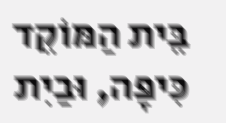בֵּית הַמּוֹקֵד כִּיפָּה, וּבַיִת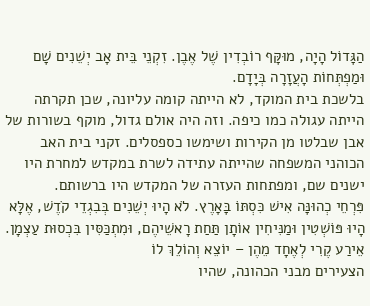הַגָּדוֹל הָיָה, מוּקָּף רוֹבְדִין שֶׁל אֶבֶן. זִקְנֵי בֵּית אָב יְשֵׁנִים שָׁם וּמַפְתְּחוֹת הָעֲזָרָה בְּיָדָם.
בלשכת בית המוקד, לא הייתה קומה עליונה, שכן תקרתה הייתה עגולה כמו כיפה. וזה היה אולם גדול, מוקף בשורות של אבן שבלטו מן הקירות ושימשו כספסלים. זקני בית האב הכוהני המשפחה שהייתה עתידה לשרת במקדש למחרת היו ישנים שם, ומפתחות העזרה של המקדש היו ברשותם.
פִּרְחֵי כְהוּנָּה אִישׁ כִּסְתּוֹ בָּאָרֶץ. לֹא הָיוּ יְשֵׁנִים בְּבִגְדֵי קֹדֶשׁ, אֶלָּא הָיוּ פּוֹשְׁטִין וּמַנִּיחִין אוֹתָן תַּחַת רָאשֵׁיהֶם, וּמִתְכַּסִּין בִּכְסוּת עַצְמָן. אֵירַע קֶרִי לְאֶחָד מֵהֶן – יוֹצֵא וְהוֹלֵךְ לוֹ
הצעירים מבני הכהונה, שהיו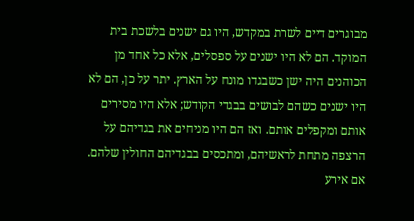מבוגרים דיים לשרת במקדש, היו גם ישנים בלשכת בית המוקד. הם לא היו ישנים על ספסלים, אלא כל אחד מן הכוהנים היה ישן כשבגדו מונח על הארץ. יתר על כן, הם לא היו ישנים כשהם לבושים בבגדי הקודש; אלא היו מסירים אותם ומקפלים אותם. ואז הם היו מניחים את בגדיהם על הרצפה מתחת לראשיהם, ומתכסים בבגדיהם החולין שלהם. אם אירע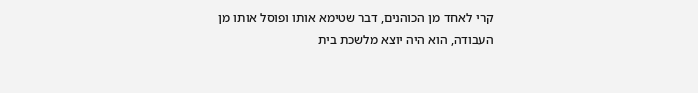קרי לאחד מן הכוהנים, דבר שטימא אותו ופוסל אותו מן העבודה, הוא היה יוצא מלשכת בית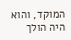המוקד, והוא היה הולך